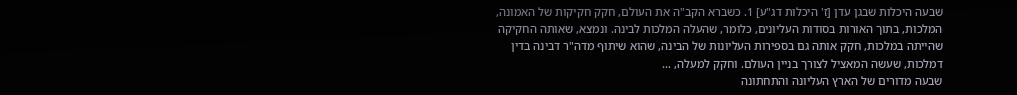שבעה היכלות שבגן עדן [ז' היכלות דג"ע] 1. כשברא הקב"ה את העולם, חקק חקיקות של האמונה, המלכות, בתוך האורות בסודות העליונים, כלומר, שהעלה המלכות לבינה. ונמצא, שאותה החקיקה שהייתה במלכות, חקק אותה גם בספירות העליונות של הבינה, שהוא שיתוף מדה"ר דבינה בדין דמלכות, שעשה המאציל לצורך בניין העולם. וחקק למעלה, …
שבעה מדורים של הארץ העליונה והתחתונה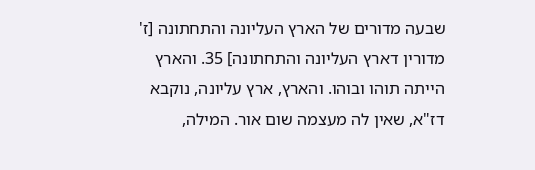שבעה מדורים של הארץ העליונה והתחתונה [ז' מדורין דארץ העליונה והתחתונה] 35. והארץ הייתה תוהו ובוהו. והארץ, ארץ עליונה, נוקבא דז"א, שאין לה מעצמה שום אור. המילה,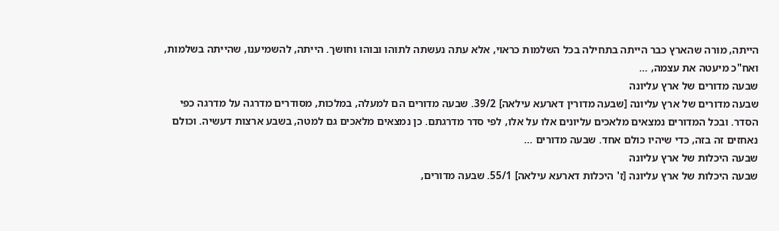הייתה, מורה שהארץ כבר הייתה בתחילה בכל השלמות כראוי, אלא עתה נעשתה לתוהו ובוהו וחושך. הייתה, להשמיענו, שהייתה בשלמות, ואח"כ מיעטה את עצמה, …
שבעה מדורים של ארץ עליונה
שבעה מדורים של ארץ עליונה [שבעה מדורין דארעא עילאה] 39/2. שבעה מדורים הם למעלה, במלכות, מסודרים מדרגה על מדרגה כפי הסדר. ובכל המדורים נמצאים מלאכים עליונים אלו על אלו, לפי סדר מדרגתם. כן נמצאים מלאכים גם למטה, בשבע ארצות דעשיה. וכולם נאחזים זה בזה, כדי שיהיו כולם אחד. שבעה מדורים …
שבעה היכלות של ארץ עליונה
שבעה היכלות של ארץ עליונה [ז' היכלות דארעא עילאה] 55/1. שבעה מדורים,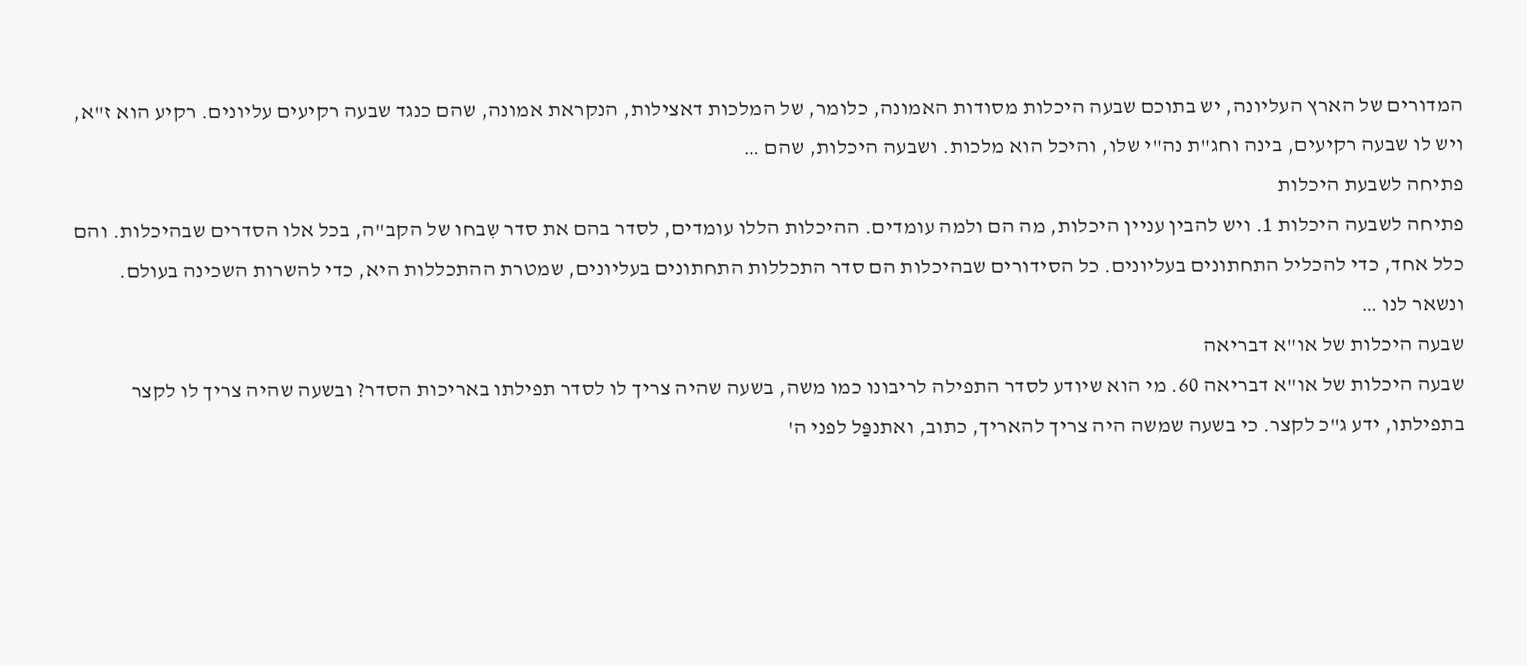המדורים של הארץ העליונה, יש בתוכם שבעה היכלות מסודות האמונה, כלומר, של המלכות דאצילות, הנקראת אמונה, שהם כנגד שבעה רקיעים עליונים. רקיע הוא ז"א, ויש לו שבעה רקיעים, בינה וחג"ת נה"י שלו, והיכל הוא מלכות. ושבעה היכלות, שהם …
פתיחה לשבעת היכלות
פתיחה לשבעה היכלות 1. ויש להבין עניין היכלות, מה הם ולמה עומדים. ההיכלות הללו עומדים, לסדר בהם את סדר שִבחו של הקב"ה, בכל אלו הסדרים שבהיכלות. והם כלל אחד, כדי להכליל התחתונים בעליונים. כל הסידורים שבהיכלות הם סדר התכללות התחתונים בעליונים, שמטרת ההתכללות היא, כדי להשרות השכינה בעולם. ונשאר לנו …
שבעה היכלות של או"א דבריאה
שבעה היכלות של או"א דבריאה 60. מי הוא שיודע לסדר התפילה לריבונו כמו משה, בשעה שהיה צריך לו לסדר תפילתו באריכות הסדר? ובשעה שהיה צריך לו לקצר בתפילתו, ידע ג"כ לקצר. כי בשעה שמשה היה צריך להאריך, כתוב, ואתנפַּל לפני ה'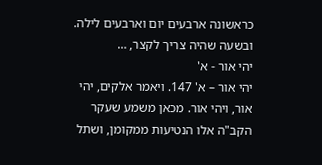כראשונה ארבעים יום וארבעים לילה. ובשעה שהיה צריך לקצר, …
יהי אור - א'
יהי אור – א' 147. ויאמר אלקים, יהי אור, ויהי אור. מכאן משמע שעקר הקב"ה אלו הנטיעות ממקומן, ושתל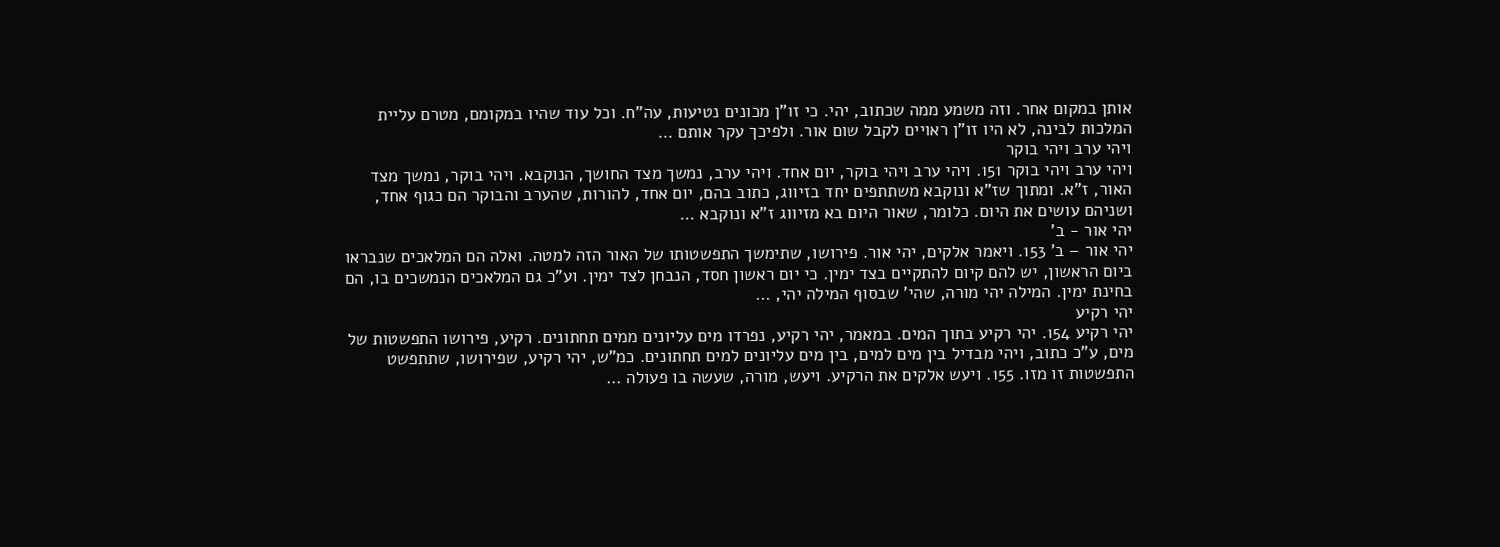אותן במקום אחר. וזה משמע ממה שכתוב, יהי. כי זו"ן מכונים נטיעות, עה"ח. וכל עוד שהיו במקומם, מטרם עליית המלכות לבינה, לא היו זו"ן ראויים לקבל שום אור. ולפיכך עקר אותם …
ויהי ערב ויהי בוקר
ויהי ערב ויהי בוקר 151. ויהי ערב ויהי בוקר, יום אחד. ויהי ערב, נמשך מצד החושך, הנוקבא. ויהי בוקר, נמשך מצד האור, ז"א. ומתוך שז"א ונוקבא משתתפים יחד בזיווג, כתוב בהם, יום אחד, להורות, שהערב והבוקר הם כגוף אחד, ושניהם עושים את היום. כלומר, שאור היום בא מזיווג ז"א ונוקבא …
יהי אור - ב'
יהי אור – ב' 153. ויאמר אלקים, יהי אור. פירושו, שתימשך התפשטותו של האור הזה למטה. ואלה הם המלאכים שנבראו ביום הראשון, יש להם קיום להתקיים בצד ימין. כי יום ראשון חסד, הנבחן לצד ימין. וע"כ גם המלאכים הנמשכים בו, הם בחינת ימין. המילה יהי מורה, שהי' שבסוף המילה יהי, …
יהי רקיע
יהי רקיע 154. יהי רקיע בתוך המים. במאמר, יהי רקיע, נפרדו מים עליונים ממים תחתונים. רקיע, פירושו התפשטות של מים, ע"כ כתוב, ויהי מבדיל בין מים למים, בין מים עליונים למים תחתונים. כמ"ש, יהי רקיע, שפירושו, שתתפשט התפשטות זו מזו. 155. ויעש אלקים את הרקיע. ויעש, מורה, שעשה בו פעולה …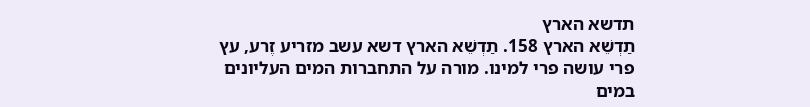תדשא הארץ
תַדְשֵׁא הארץ 158. תַדְשֵׁא הארץ דשא עשב מזריע זֶרע, עץ פרי עושה פרי למינו. מורה על התחברות המים העליונים במים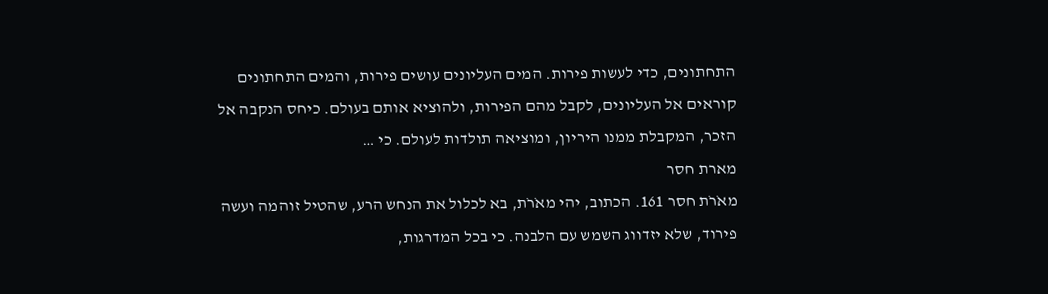התחתונים, כדי לעשות פירות. המים העליונים עושים פירות, והמים התחתונים קוראים אל העליונים, לקבל מהם הפירות, ולהוציא אותם בעולם. כיחס הנקבה אל הזכר, המקבלת ממנו היריון, ומוציאה תולדות לעולם. כי …
מארת חסר
מאֹרֹת חסר 161. הכתוב, יהי מאֹרֹת, בא לכלול את הנחש הרע, שהטיל זוהמה ועשה פירוד, שלא יזדווג השמש עם הלבנה. כי בכל המדרגות,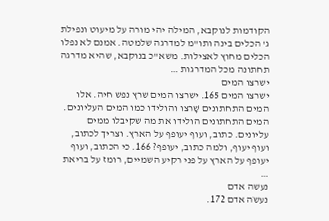הקודמות לנוקבא, המילה יהי מורה על מיעוט ונפילת ג' הכלים בינה ותו"מ למדרגה שלמטה. אמנם לא נפלו הכלים מחוץ לאצילות. משא"כ בנוקבא, שהיא מדרגה תחתונה מכל המדרגות …
ישרצו המים
ישרצו המים 165. ישרצו המים שרץ נפש חיה. אלו המים התחתונים שָׁרצו והולידו כמו המים העליונים. המים התחתונים הולידו את מה שקיבלו ממים עליונים. כתוב, ועוף יעופף על הארץ. וצריך לכתוב, ועוף יעוף, ולמה כתוב, יעופף? 166. כי הכתוב, ועוף יעופף על הארץ על פני רקיע השמיים, רומז על בריאת …
נעשה אדם
נעשֹה אדם 172.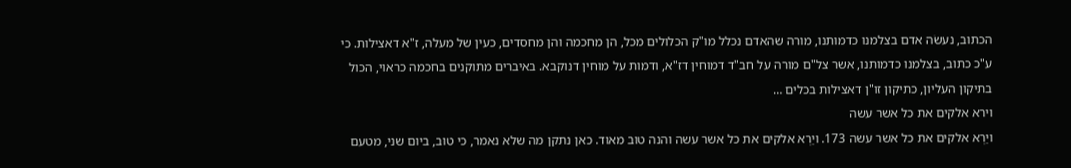הכתוב, נעשֹה אדם בצלמנו כדמותנו, מורה שהאדם נכלל מו"ק הכלולים מכל, הן מחכמה והן מחסדים, כעין של מעלה, ז"א דאצילות. כי ע"כ כתוב, בצלמנו כדמותנו, אשר צל"ם מורה על חב"ד דמוחין דז"א, ודמות על מוחין דנוקבא. באיברים מתוקנים בחכמה כראוי, הכול בתיקון העליון, כתיקון זו"ן דאצילות בכלים …
וירא אלקים את כל אשר עשה
ויַרְא אלקים את כל אשר עשה 173. ויַרְא אלקים את כל אשר עשה והנה טוב מאוד. כאן נתקן מה שלא נאמר, כי טוב, ביום שני, מטעם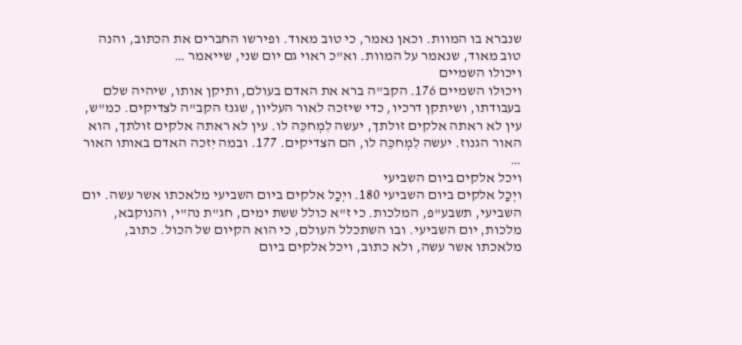שנברא בו המוות. וכאן נאמר, כי טוב מאוד. ופירשו החברים את הכתוב, והנה טוב מאוד, שנאמר על המוות. וא"כ ראוי גם יום שני, שייאמר …
ויכולו השמיים
ויכוּלו השמיים 176. הקב"ה ברא את האדם בעולם, ותיקן אותו, שיהיה שלם בעבודתו, ושיתקן דרכיו, כדי שיזכה לאור העליון, שגנז הקב"ה לצדיקים. כמ"ש, עין לא ראתה אלקים זולתך, יעשה לִמְחכֵּה לו. עין לא ראתה אלקים זולתך, הוא האור הגנוז. יעשה לִמְחכֵּה לו, הם הצדיקים. 177. ובמה יִזכה האדם באותו האור …
ויכל אלקים ביום השביעי
ויְכַל אלקים ביום השביעי 180. ויְכַל אלקים ביום השביעי מלאכתו אשר עשה. יום השביעי, תשבע"פ, המלכות. כי ז"א כולל ששת ימים, חג"ת נה"י, והנוקבא, מלכות, יום השביעי. ובו השתכלל העולם, כי הוא הקיום של הכול. כתוב, מלאכתו אשר עשה, ולא כתוב, ויכל אלקים ביום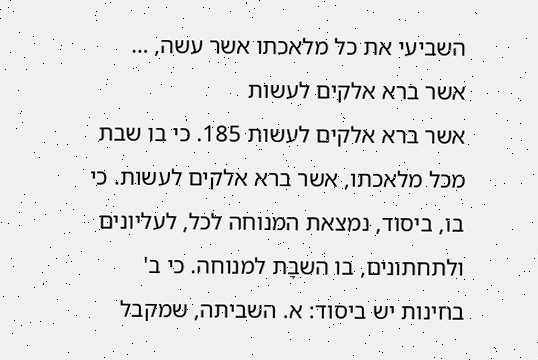השביעי את כל מלאכתו אשר עשה, …
אשר ברא אלקים לעשות
אשר ברא אלקים לעשות 185. כי בו שבת מכל מלאכתו, אשר ברא אלקים לעשות. כי בו, ביסוד, נמצאת המנוחה לכל, לעליונים ולתחתונים, בו השבָּת למנוחה. כי ב' בחינות יש ביסוד: א. השביתה, שמקבל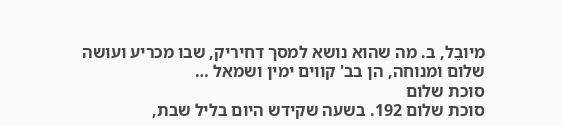מיובֵל, ב. מה שהוא נושא למסך דחיריק, שבו מכריע ועושה שלום ומנוחה, הן בב' קווים ימין ושמאל …
סוכת שלום
סוכת שלום 192. בשעה שקידש היום בליל שבת,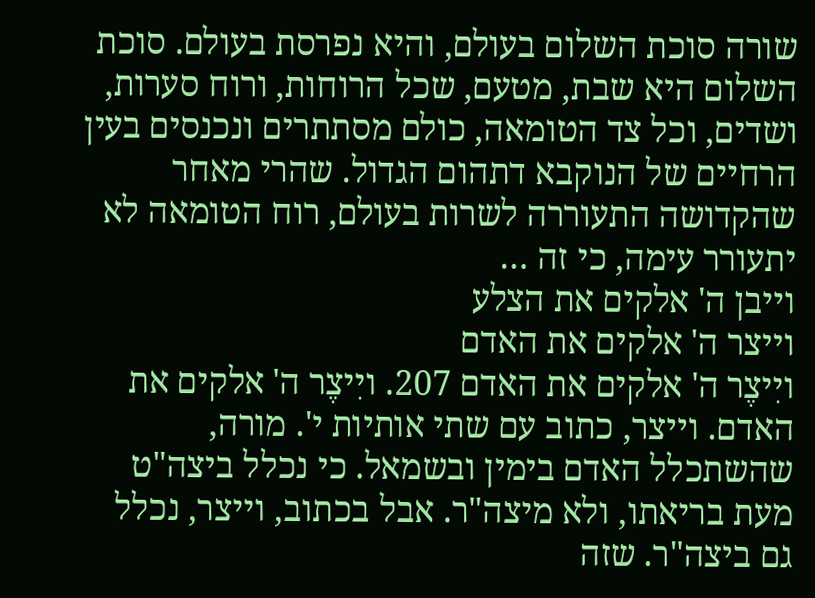שורה סוכת השלום בעולם, והיא נפרסת בעולם. סוכת השלום היא שבת, מטעם, שכל הרוחות, ורוח סערות, ושדים, וכל צד הטומאה, כולם מסתתרים ונכנסים בעין הרחיים של הנוקבא דתהום הגדול. שהרי מאחר שהקדושה התעוררה לשרות בעולם, רוח הטומאה לא יתעורר עימה, כי זה …
וייבן ה' אלקים את הצלע
וייצר ה' אלקים את האדם
ויִיצֶר ה' אלקים את האדם 207. ויִיצֶר ה' אלקים את האדם. וייצר, כתוב עם שתי אותיות י'. מורה, שהשתכלל האדם בימין ובשמאל. כי נכלל ביצה"ט מעת בריאתו, ולא מיצה"ר. אבל בכתוב, וייצר, נכלל גם ביצה"ר. שזה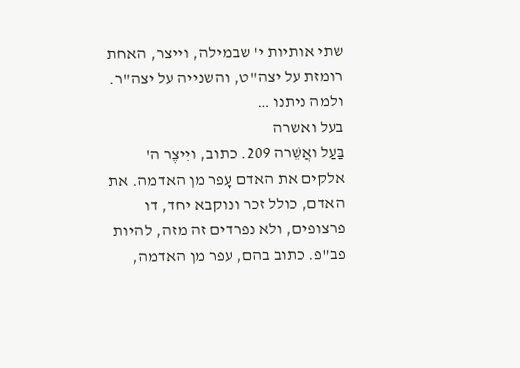שתי אותיות י' שבמילה, וייצר, האחת רומזת על יצה"ט, והשנייה על יצה"ר. ולמה ניתנו …
בעל ואשרה
בַּעַל ואֲשֵׁרה 209. כתוב, ויִיצֶר ה' אלקים את האדם עָפר מן האדמה. את האדם, כולל זכר ונוקבא יחד, דו פרצופים, ולא נפרדים זה מזה, להיות פב"פ. כתוב בהם, עפר מן האדמה,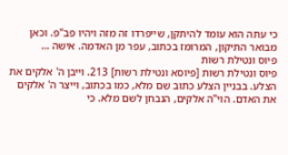כי עתה הוא עומד להיתקן, שייפרדו זה מזה ויהיו פב"פ. וכאן מבואר התיקון, המרומז בכתוב, עפר מן האדמה. אישה …
פיוס ונטילת רשות
פיוס ונטילת רשות [פיוסא ונטילת רשות] 213. וייבן ה' אלקים את הצלע. בבניין הצלע כתוב שֵׁם מלא, כמו בכתוב, וייצר ה' אלקים את האדם. הוי"ה אלקים, הנבחן לשם מלא. כי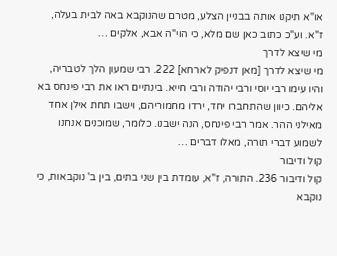או"א תיקנו אותה בבניין הצלע, מטרם שהנוקבא באה לבית בעלה, ז"א. וע"כ כתוב כאן שם מלא, כי הוי"ה אבא, אלקים …
מי שיצא לדרך
מי שיצא לדרך [מאן דנפיק לארחא] 222. רבי שמעון הלך לטבריה, והיו עימו רבי יוסי ורבי יהודה ורבי חייא. בינתיים ראו את רבי פינחס בא אליהם. כיוון שהתחברו יחד, ירדו מחמוריהם, וישבו תחת אילן אחד מאילני ההר. אמר רבי פינחס, הנה ישבנו. כלומר, שמוכנים אנחנו לשמוע דברי תורה, מאלו דברים …
קול ודיבור
קול ודיבור 236. התורה, ז"א, עומדת בין שני בתים, בין ב' נוקבאות, כי נוקבא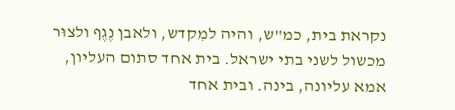נקראת בית, כמ"ש, והיה למִקדש, ולאבן נֶגֶף ולצוּר מכשול לשני בתי ישראל. בית אחד סתום העליון, אמא עליונה, בינה. ובית אחד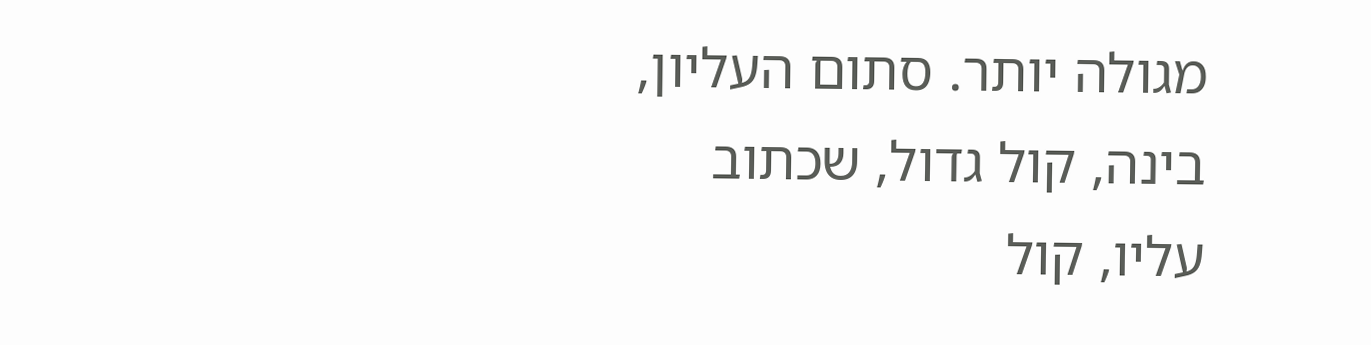מגולה יותר. סתום העליון, בינה, קול גדול, שכתוב עליו, קול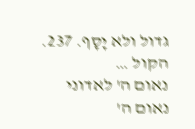גדול ולא יָסָף. 237. הקול …
נאום ה' לאדוני
נאום ה'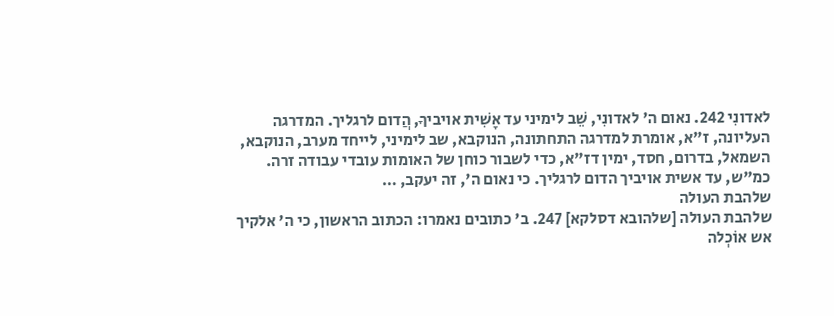לאדונִי 242. נאום ה' לאדונִי, שֵׁב לימיני עד אָשִׁית אויביךָ, הֲדום לרגליך. המדרגה העליונה, ז"א, אומרת למדרגה התחתונה, הנוקבא, שב לימיני, לייחד מערב, הנוקבא, השמאל, בדרום, חסד, ימין דז"א, כדי לשבור כוחן של האומות עובדי עבודה זרה. כמ"ש, עד אשית אויביך הדום לרגליך. כי נאום ה', זה יעקב, …
שלהבת העולה
שלהבת העולה [שלהובא דסלקא] 247. ב' כתובים נאמרו: הכתוב הראשון, כי ה' אלקיך אש אוֹכְלה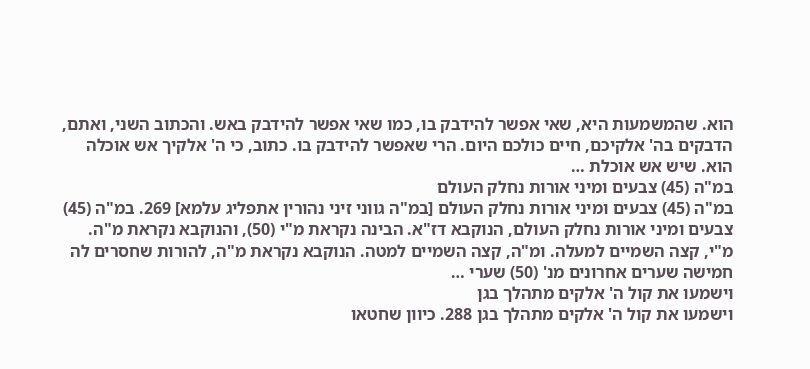הוא. שהמשמעות היא, שאי אפשר להידבק בו, כמו שאי אפשר להידבק באש. והכתוב השני, ואתם, הדבקים בה' אלקיכם, חיים כולכם היום. הרי שאפשר להידבק בו. כתוב, כי ה' אלקיך אש אוכלה הוא. שיש אש אוכלת …
במ"ה (45) צבעים ומיני אורות נחלק העולם
במ"ה (45) צבעים ומיני אורות נחלק העולם [במ"ה גווני זיני נהורין אתפליג עלמא] 269. במ"ה (45) צבעים ומיני אורות נחלק העולם, הנוקבא דז"א. הבינה נקראת מ"י (50), והנוקבא נקראת מ"ה. מ"י, קצה השמיים למעלה. ומ"ה, קצה השמיים למטה. הנוקבא נקראת מ"ה, להורות שחסרים לה חמישה שערים אחרונים מנ' (50) שערי …
וישמעו את קול ה' אלקים מתהלך בגן
וישמעו את קול ה' אלקים מתהלך בגן 288. כיוון שחטאו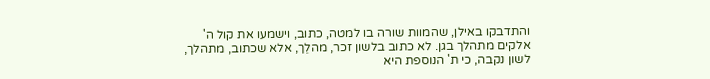והתדבקו באילן, שהמוות שורה בו למטה, כתוב, וישמעו את קול ה' אלקים מתהלך בגן. לא כתוב בלשון זכר, מהלֵך, אלא שכתוב, מתהלך, לשון נקבה, כי ת' הנוספת היא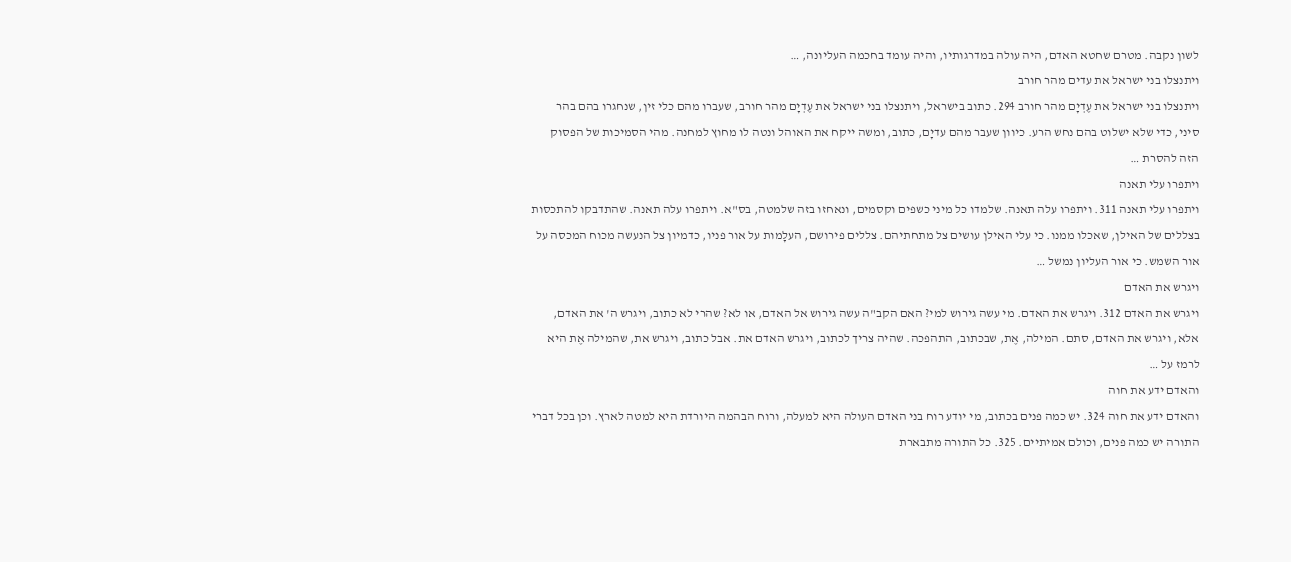לשון נקבה. מטרם שחטא האדם, היה עולה במדרגותיו, והיה עומד בחכמה העליונה, …
ויתנצלו בני ישראל את עדים מהר חורב
ויתנצלו בני ישראל את עֶדְיָם מהר חורב 294. כתוב בישראל, ויתנצלו בני ישראל את עֶדְיָם מהר חורב, שעברו מהם כלי זין, שנחגרו בהם בהר סיני, כדי שלא ישלוט בהם נחש הרע. כיוון שעבר מהם עדיָם, כתוב, ומשה ייקח את האוהל ונטה לו מחוץ למחנה. מהי הסמיכות של הפסוק הזה להסרת …
ויתפרו עלי תאנה
ויתפרו עלי תאנה 311. ויתפרו עלה תאנה. שלמדו כל מיני כשפים וקסמים, ונאחזו בזה שלמטה, בס"א. ויתפרו עלה תאנה. שהתדבקו להתכסות בצללים של האילן, שאכלו ממנו. כי עלי האילן עושים צל מתחתיהם. צללים פירושם, העלָמות על אור פניו, כדמיון צל הנעשה מכוח המכסה על אור השמש. כי אור העליון נמשל …
ויגרש את האדם
ויגרש את האדם 312. ויגרש את האדם. מי עשה גירוש למי? האם הקב"ה עשה גירוש אל האדם, או לא? שהרי לא כתוב, ויגרש ה' את האדם, אלא, ויגרש את האדם, סתם. המילה, אֶת, שבכתוב, התהפכה. שהיה צריך לכתוב, ויגרש האדם את. אבל כתוב, ויגרש את, שהמילה אֶת היא לרמז על …
והאדם ידע את חוה
והאדם ידע את חוה 324. יש כמה פנים בכתוב, מי יודע רוח בני האדם העולה היא למעלה, ורוח הבהמה היורדת היא למטה לארץ. וכן בכל דברי התורה יש כמה פנים, וכולם אמיתיים. 325. כל התורה מתבארת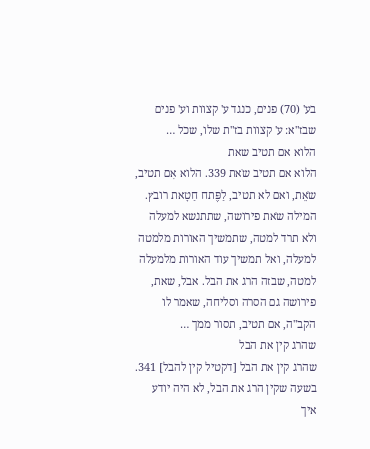בע' (70) פנים, כנגד ע' קצוות וע' פנים שבז"א: ע' קצוות בז"ת שלו, שכל …
הלוא אם תטיב שאת
הלוא אם תטיב שֹאת 339. הלוא אִם תטיב, שֹאֵת, ואם לא תטיב, לַפֶּתח חַטָאת רובץ. המילה שֹאת פירושה, שתתנשא למעלה ולא תרד למטה, שתמשיך האורות מלמטה למעלה, ואל תמשיך עוד האורות מלמעלה למטה, שבזה הרג את הבל. אבל, שאת, פירושה גם הסרה וסליחה, שאמר לו הקב"ה, אם תטיב, תסור ממך …
שהרג קין את הבל
שהרג קין את הבל [דקטיל קין להבל] 341. בשעה שקין הרג את הבל, לא היה יודע איך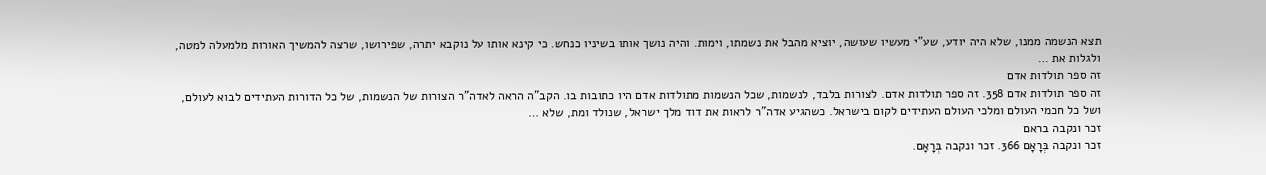תצא הנשמה ממנו, שלא היה יודע, שע"י מעשיו שעושה, יוציא מהבל את נשמתו, וימות. והיה נושך אותו בשיניו כנחש. כי קינא אותו על נוקבא יתרה, שפירושו, שרצה להמשיך האורות מלמעלה למטה, ולגלות את …
זה ספר תולדות אדם
זה ספר תולדות אדם 358. זה ספר תולדות אדם. לצורות בלבד, לנשמות, שכל הנשמות מתולדות אדם היו כתובות בו. הקב"ה הראה לאדה"ר הצורות של הנשמות, של כל הדורות העתידים לבוא לעולם, ושל כל חכמי העולם ומלכי העולם העתידים לקום בישראל. כשהגיע אדה"ר לראות את דוד מלך ישראל, שנולד ומת, שלא …
זכר ונקבה בראם
זכר ונקבה בְּרָאָם 366. זכר ונקבה בְּרָאָם.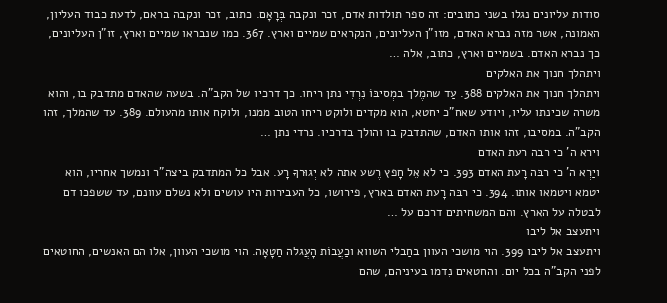סודות עליונים נגלו בשני כתובים: זה ספר תולדות אדם, זכר ונקבה בְּרָאָם. כתוב, זכר ונקבה בראם, לדעת כבוד העליון, האמונה, אשר מזה נברא האדם, מזו"ן העליונים, הנקראים שמיים וארץ. 367. כמו שנבראו שמיים וארץ, זו"ן העליונים, כך נברא האדם. בשמיים וארץ, כתוב, אלה …
ויתהלך חנוך את האלקים
ויתהלך חנוך את האלקים 388. עַד שהמֶלך במְסיבּוֹ נִרְדִי נתן ריחו. כך דרכיו של הקב"ה. בשעה שהאדם מתדבק בו, והוא משרה שכינתו עליו, ויודע שאח"כ יחטא, הוא מקדים ולוקט ריחו הטוב ממנו, ולוקח אותו מהעולם. 389. עד שהמלך, זהו הקב"ה. במסיבו, זהו אותו האדם, שהתדבק בו והולך בדרכיו. נרדי נתן …
וירא ה' כי רבה רעת האדם
ויַרְא ה' כי רבּה רָעת האדם 393. כי לא אֵל חָפץ רֶשע אתה לא יְגוּרךָ רָע. אבל כל המתדבק ביצה"ר ונמשך אחריו, הוא יטמא ויטמאו אותו. 394. כי רבּה רָעת האדם בארץ, פירושו, כל העבירות היו עושים ולא נשלם עוונם, עד ששפכו דם לבטלה על הארץ. והם המשחיתים דרכם על …
ויתעצב אל ליבו
ויתעצב אל ליבו 399. הוי מושכי העוון בחַבלי השווא וכַעֲבוֹת הָעֲגלה חַטָאָה. הוי מושכי העוון, אלו הם האנשים, החוטאים לפני הקב"ה בכל יום. והחטאים נִדמו בעיניהם, שהם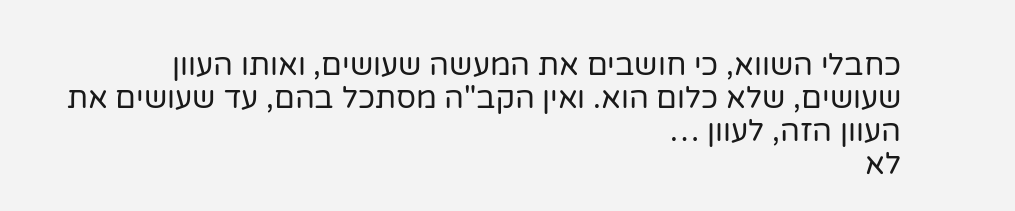כחבלי השווא, כי חושבים את המעשה שעושים, ואותו העוון שעושים, שלא כלום הוא. ואין הקב"ה מסתכל בהם, עד שעושים את העוון הזה, לעוון …
לא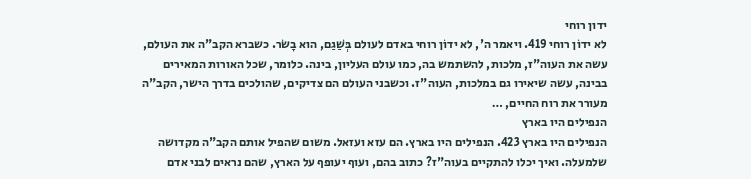ידון רוחי
לא ידוֹן רוחי 419. ויאמר ה', לא ידוֹן רוחי באדם לעולם בְּשַׁגַם, הוא בָשֹר. כשברא הקב"ה את העולם, עשה את העוה"ז, מלכות, להשתמש בה, כמו עולם העליון, בינה. כלומר, שכל האורות המאירים בבינה, עשה שיאירו גם במלכות, העוה"ז. וכשבני העולם הם צדיקים, שהולכים בדרך הישר, הקב"ה מעורר את רוח החיים, …
הנפילים היו בארץ
הנפילים היו בארץ 423. הנפילים היו בארץ. הם עזא ועזאל. משום שהפיל אותם הקב"ה מקדושה שלמעלה. ואיך יכלו להתקיים בעוה"ז? כתוב בהם, ועוף יעופף על הארץ, שהם נראים לבני אדם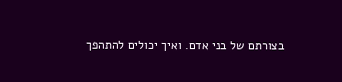בצורתם של בני אדם. ואיך יכולים להתהפך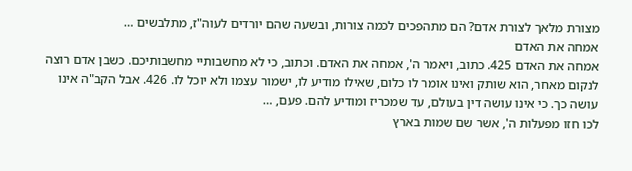מצורת מלאך לצורת אדם? הם מתהפכים לכמה צורות, ובשעה שהם יורדים לעוה"ז, מתלבשים …
אמחה את האדם
אמחה את האדם 425. כתוב, ויאמר ה', אמחה את האדם. וכתוב, כי לא מחשבותיי מחשבותיכם. כשבן אדם רוצה לנקום מאחר, הוא שותק ואינו אומר לו כלום, שאילו מודיע לו, ישמור עצמו ולא יוכל לו. 426. אבל הקב"ה אינו עושה כך. כי אינו עושה דין בעולם, עד שמכריז ומודיע להם. פעם, …
לכו חזו מפעלות ה', אשר שם שמות בארץ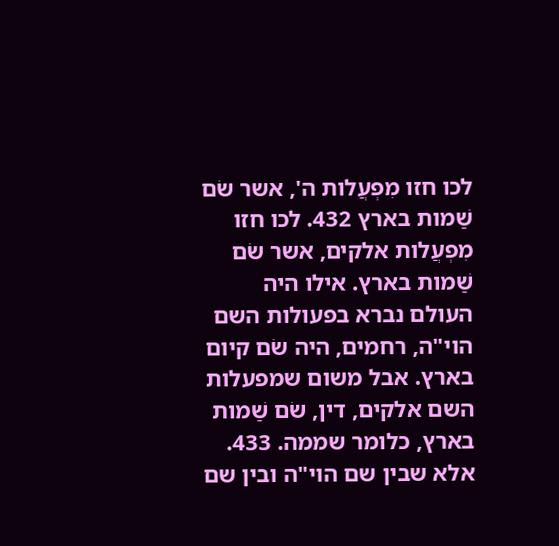לכו חזו מִפְעֲלות ה', אשר שֹם שַׁמות בארץ 432. לכו חזו מִפְעֲלות אלקים, אשר שֹם שַׁמות בארץ. אילו היה העולם נברא בפעולות השם הוי"ה, רחמים, היה שֹם קיום בארץ. אבל משום שמפעלות השם אלקים, דין, שֹם שַׁמות בארץ, כלומר שממה. 433. אלא שבין שם הוי"ה ובין שם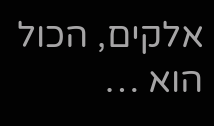אלקים, הכול הוא …